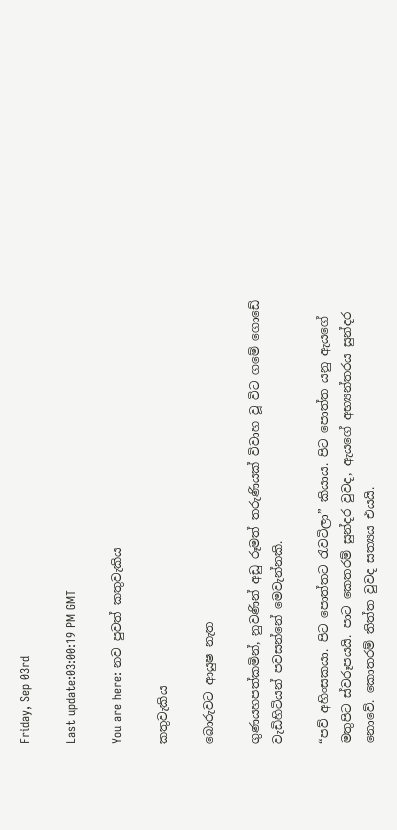Friday, Sep 03rd

Last update:03:00:19 PM GMT

You are here: නව පුවත් කතුවැකිය

කතුවැකිය

බොරුවට ආයුෂ නැත

ගුණයහපත්කමින්, නුවණින් අඩු රූමත් තරුණියක් විවාහ වූ විට ගමේ ගොඩේ වැඩිහිටියන් පවසන්නේ මෙවැන්නකි.

“පව් අහිංසකයා. පිට පොත්තට රැවටිලා” කියාය. පිට පොත්ත යනු ඇයගේ මතුපිට ස්වරූපයයි. පාට කෙතරම් සුන්දර වුවද, ඇයගේ අභ්‍යන්තරය සුන්දර නොවේ. කොතරම් තිත්ත වුවද සත්‍යය එයයි.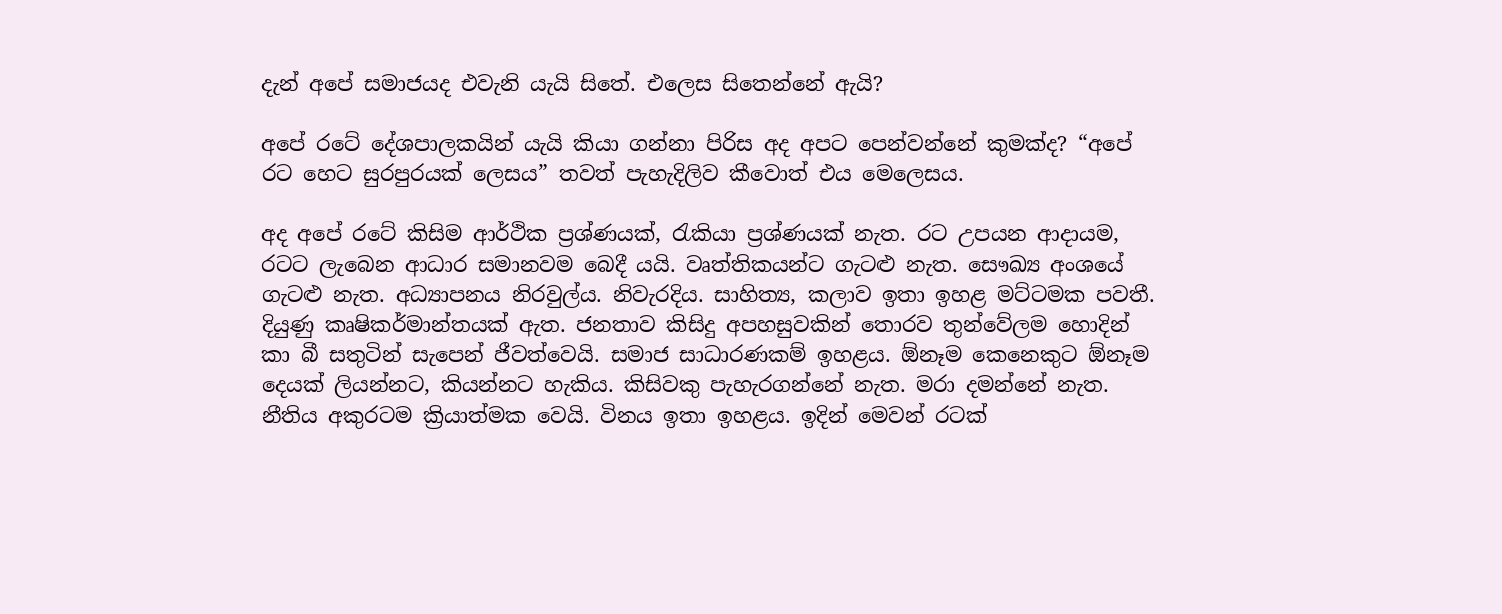දැන් අපේ සමාජයද එවැනි යැයි සිතේ. එලෙස සිතෙන්නේ ඇයි?

අපේ රටේ දේශපාලකයින් යැයි කියා ගන්නා පිරිස අද අපට පෙන්වන්නේ කුමක්ද? “අපේ රට හෙට සුරපුරයක් ලෙසය” තවත් පැහැදිලිව කීවොත් එය මෙලෙසය.

අද අපේ රටේ කිසිම ආර්ථික ප්‍රශ්ණයක්, රැකියා ප්‍රශ්ණයක් නැත. රට උපයන ආදායම, රටට ලැබෙන ආධාර සමානවම බෙදී යයි. වෘත්තිකයන්ට ගැටළු නැත. සෞඛ්‍ය අංශයේ ගැටළු නැත. අධ්‍යාපනය නිරවුල්ය. නිවැරදිය. සාහිත්‍ය, කලාව ඉතා ‍ඉහළ මට්ටමක පවතී. දියුණු කෘෂිකර්මාන්තයක් ඇත. ජනතාව කිසිදු අපහසුවකින් තොරව තුන්වේලම හොදින් කා බී සතුටින් සැපෙන් ජීවත්වෙයි. සමාජ සාධාරණකම් ඉහළය. ඕනෑම කෙනෙකුට ඕනෑම දෙයක් ලියන්නට, කියන්නට හැකිය. කිසිවකු පැහැරගන්නේ නැත. මරා දමන්නේ නැත. නීතිය අකුරටම ක්‍රියාත්මක වෙයි. විනය ඉතා ඉහළය. ඉදින් මෙවන් රටක්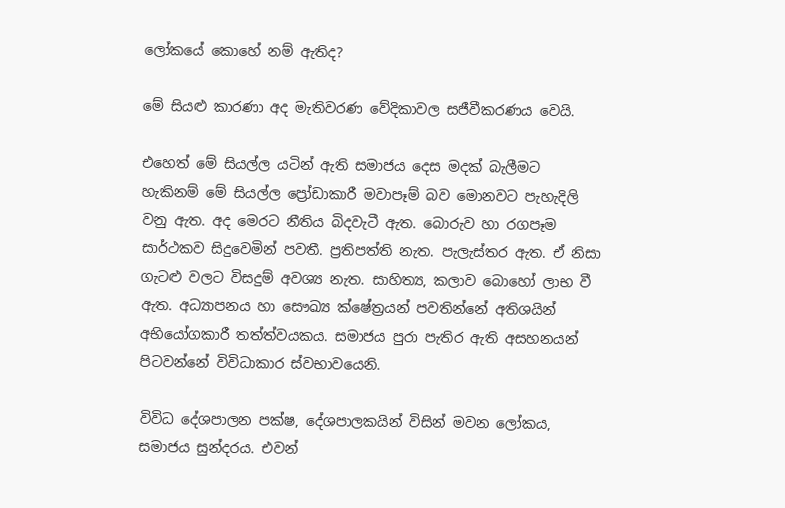ලෝකයේ කොහේ නම් ඇතිද?

මේ සියළු කාරණා අද මැතිවරණ වේදිකාවල සජීවීකරණය වෙයි.

එහෙත් මේ සියල්ල යටින් ඇති සමාජය දෙස මදක් බැලීමට හැකිනම් මේ සියල්ල ප්‍රෝඩාකාරී මවාපෑම් බව මොනවට පැහැදිලි වනු ඇත. අද මෙරට නීතිය බිදවැටී ඇත. බොරුව හා රගපෑම සාර්ථකව සිදුවෙමින් පවතී. ප්‍රතිපත්ති නැත. පැලැස්තර ඇත. ඒ නිසා ගැටළු වලට විසදුම් අවශ්‍ය නැත. සාහිත්‍ය, කලාව බොහෝ ලාභ වී ඇත. අධ්‍යාපනය හා සෞඛ්‍ය ක්ෂේත්‍ර‍යන් පවතින්නේ අතිශයින් අභියෝගකාරී තත්ත්වයකය. සමාජය පුරා පැතිර ඇති අසහනයන් පිටවන්නේ විවිධාකාර ස්වභාවයෙනි.

විවිධ දේශපාලන පක්ෂ, දේශපාලකයින් විසින් මවන ලෝකය, සමාජය සුන්දරය. එවන්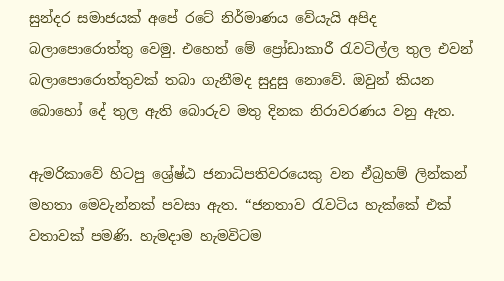සුන්දර සමාජයක් අපේ රටේ නිර්මාණය වේයැයි අපිද බලාපොරොත්තු වෙමු. එහෙත් මේ ප්‍රෝඩාකාරී රැවටිල්ල තුල එවන් බලාපොරොත්තුවක් තබා ගැනීමද සුදුසු නොවේ. ඔවුන් කියන‍ බොහෝ දේ තුල ඇති බොරුව මතු දිනක නිරාවරණය වනු ඇත.

ඇමරිකාවේ හිටපු ශ්‍රේෂ්ඨ ජනාධිපතිවරයෙකු වන ඒබ්‍රහම් ලින්කන් මහතා මෙවැන්නක් පවසා ඇත. “ජනතාව රැවටිය හැක්කේ එක් වතාවක් පමණි. හැමදාම හැමවිටම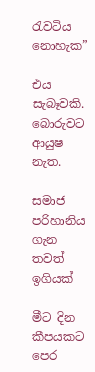රැවටිය නොහැක”

එය සැබෑවකි. බොරුවට ආයුෂ නැත.

සමාජ පරිහානිය ගැන තවත් ඉගියක්

මීට දින කීපයකට පෙර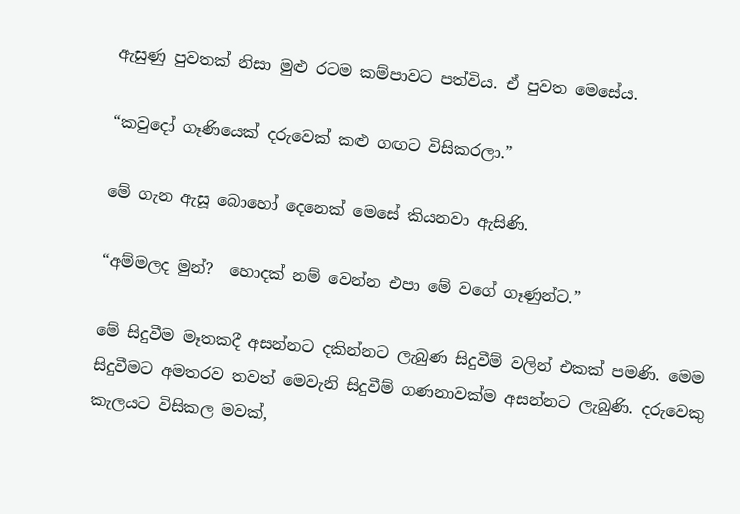ඇසුණු පුවතක් නිසා මුළු රටම කම්පාවට පත්විය. ඒ පුවත මෙසේය.

“කවුදෝ ගෑණියෙක් දරුවෙක් කළු ගඟට විසිකරලා.”

මේ ගැන ඇසූ බොහෝ දෙනෙක්‍ මෙසේ කියනවා ඇසිණි.

“අම්මලද මුන්?  හොදක් නම් වෙන්න එපා මේ වගේ ගෑණුන්ට.”

මේ සිදුවීම මෑතකදී අසන්නට දකින්නට ලැබුණ සිදුවීම් වලින් එකක් පමණි. මෙම සිදුවීමට අමතරව තවත් මෙවැනි සිදුවීම් ගණනාවක්ම අසන්නට ලැබුණි. දරුවෙකු කැලයට විසිකල මවක්,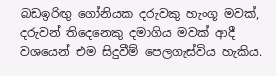බඩඉරිඟු ගෝනියක දරුවකු හැංගූ මවක්, දරුවන් තිදෙනෙකු දමාගිය මවක් ආදී වශයෙන් එම සිදුවීම් පෙලගැස්විය හැකිය.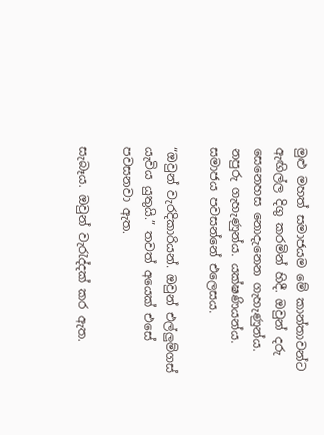මුළු මහත් සමාජයම මේ කාන්තාවන්ට ඇඟිල්ල දිගු කරමින් හිදී. ඔවුන් දරු සෙනෙහස නොදැනෙන ගැහැණුන්ය. නපුරු ගැහැණුන්ය. යක්ෂණියන්ය. සමාජය පවසන්නේ එලෙසය.

“ඔවුන් වැරදිකාරියන්. ඔවුන් එල්ලුම්ගස් යැවිය යුතුයි.” තවත් අයෙක් එසේ පවසනවා ඇත.

සැබෑය. ඔවුන් වැරැද්දක් කර ඇත.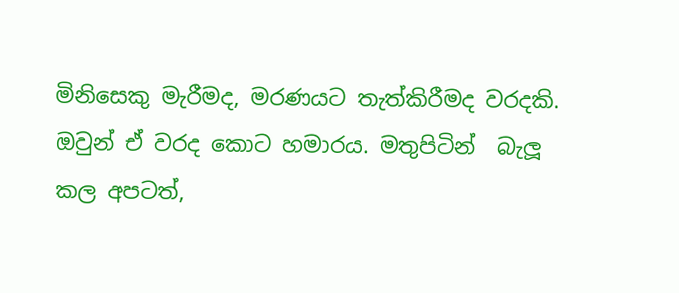මිනිසෙකු මැරීමද, මරණයට තැත්කිරීමද වරදකි. ඔවුන් ඒ වරද කොට හමාරය. මතුපිටින්  බැලූ කල අපටත්,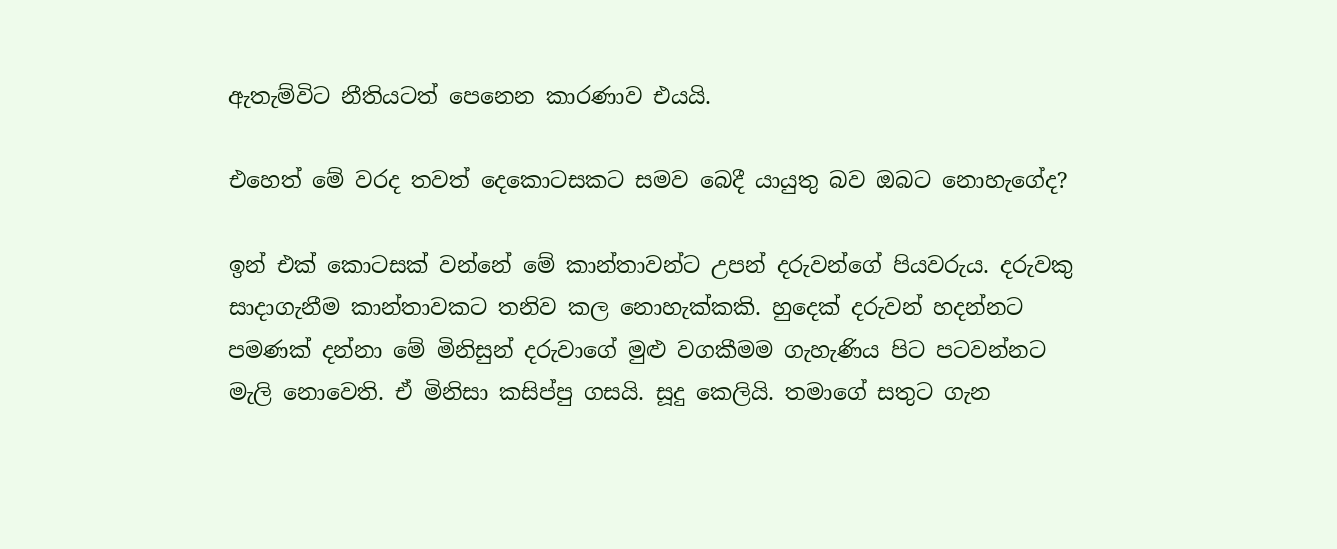ඇතැම්විට නීතියටත් පෙනෙන කාරණාව එයයි.

එහෙත් මේ වරද තවත් දෙකොටසකට සමව බෙදී යායුතු බව ඔබට නොහැගේද?

ඉන් එක් කොටසක් වන්නේ මේ කාන්තාවන්ට උපන් දරුවන්ගේ පියවරුය. දරුවකු සාදාගැනීම කාන්තාවකට තනිව කල නොහැක්කකි. හුදෙක් දරුවන් හදන්නට පමණක් දන්නා මේ මිනිසුන් දරුවාගේ මුළු වගකීමම ගැහැණිය පිට පටවන්නට මැලි නොවෙති. ඒ මිනිසා කසිප්පු ගසයි. සූදු කෙලියි. තමාගේ සතුට ගැන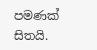පමණක් සිතයි.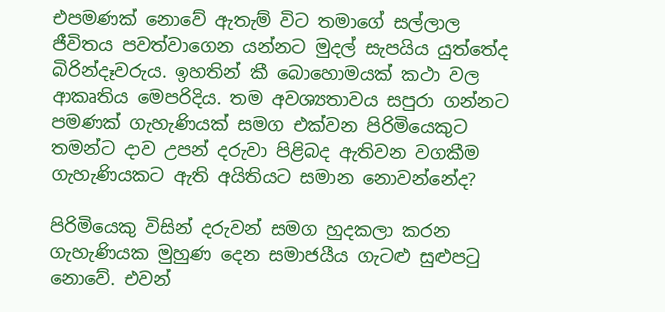එපමණක් නොවේ ඇතැම් විට තමාගේ සල්ලාල ජීවිතය පවත්වාගෙන යන්නට මුදල් සැපයිය යුත්තේද බිරින්දෑවරුය. ඉහතින් කී බොහොමයක් කථා වල ආකෘතිය මෙපරිදිය. තම අවශ්‍යතාවය සපුරා ගන්නට පමණක් ගැහැණියක් සමග එක්වන පිරිමියෙකුට තමන්ට දාව උපන් දරුවා පිළිබද ඇතිවන වගකීම ගැහැණියකට ඇති අයිතියට සමාන නොවන්නේද?

පිරිමියෙකු විසින් දරුවන් සමග හුදකලා කරන ගැහැණියක මුහුණ දෙන සමාජයීය ගැටළු සුළුපටු නොවේ. එවන්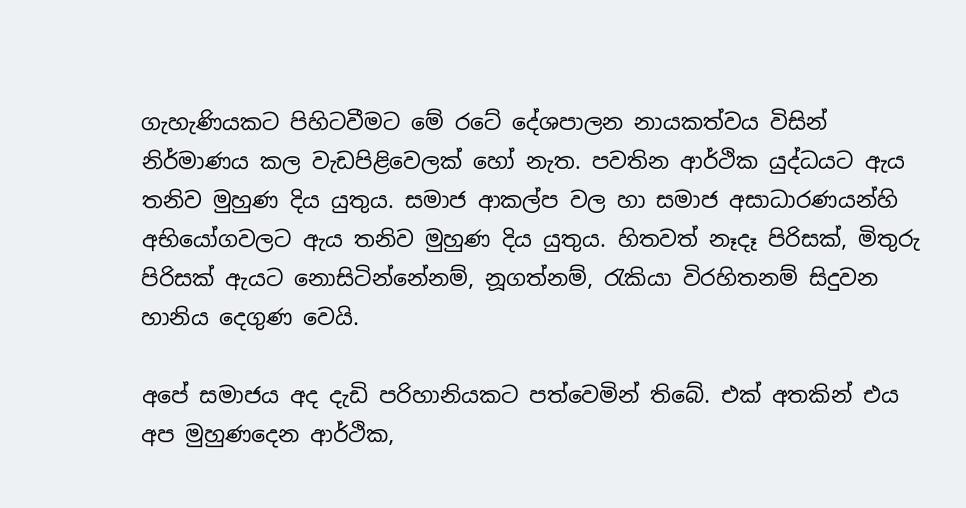ගැහැණියකට පිහිටවීමට මේ රටේ දේශපාලන නායකත්වය විසින් නිර්මාණය කල වැඩපිළිවෙලක් හෝ නැත. පවතින ආර්ථික යුද්ධයට ඇය තනිව මුහුණ දිය යුතුය. සමාජ ආකල්ප වල හා සමාජ අසාධාරණයන්හි අභියෝගවලට ඇය තනිව මුහුණ දිය යුතුය. හිතවත් නෑදෑ පිරිසක්, මිතුරු පිරිසක් ඇයට නොසිටින්නේනම්, නූගත්නම්, රැකියා විරහිතනම් සිදුවන හානිය දෙගුණ වෙයි.

අපේ සමාජය අද දැඩි පරිහානියකට පත්වෙමින් තිබේ. එක් අතකින් එය අප මුහුණදෙන ආර්ථික,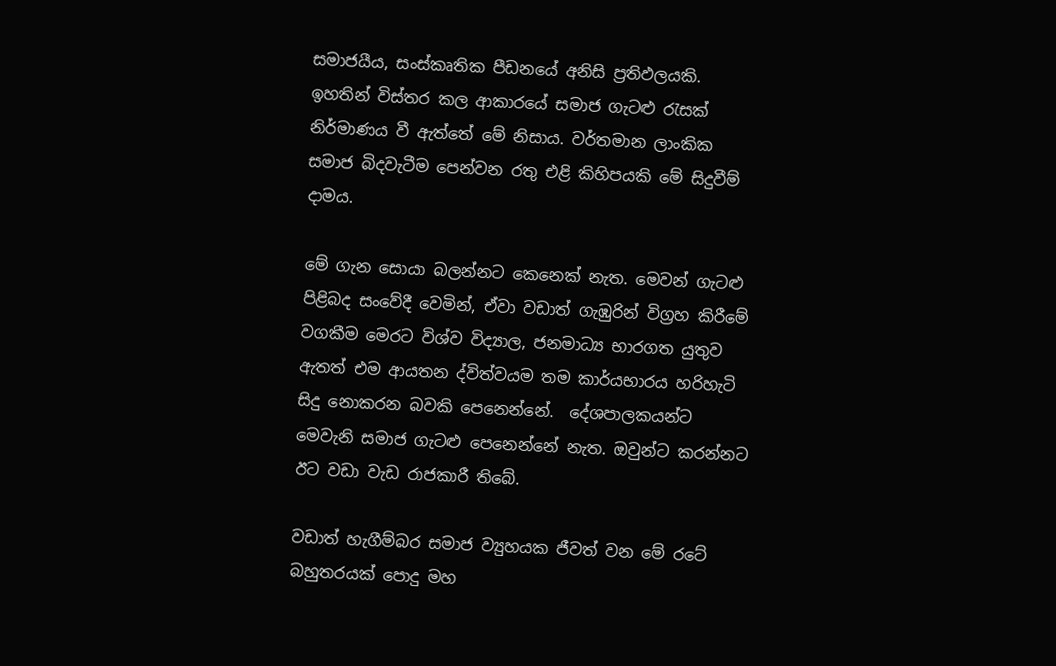සමාජයීය, සංස්කෘතික පීඩනයේ අනිසි ප්‍රතිඵලයකි. ඉහතින් විස්තර කල ආකාරයේ සමාජ ගැටළු රැසක් නිර්මාණය වී ඇත්තේ මේ නිසාය. වර්තමාන ලාංකික සමාජ බිදවැටීම පෙන්වන රතු එළි කිහිපයකි මේ සිදුවීම් දාමය.

මේ ගැන සොයා බලන්නට කෙනෙක් නැත. මෙවන් ගැටළු පිළිබද සංවේදී වෙමින්, ඒවා වඩාත් ගැඹුරින් විග්‍රහ කිරීමේ වගකීම මෙරට විශ්ව විද්‍යාල, ජනමාධ්‍ය භාරගත යුතුව ඇතත් එම ආයතන ද්විත්වයම තම කාර්යභාරය හරිහැටි සිදු නොකරන බවකි පෙනෙන්නේ.  දේශපාලකයන්ට මෙවැනි සමාජ ගැටළු පෙනෙන්නේ නැත. ඔවුන්ට කරන්නට ඊට වඩා වැඩ රාජකාරී තිබේ.

වඩාත් හැගීම්බර සමාජ ව්‍යුහයක ජීවත් වන මේ රටේ බහුතරයක් පොදු මහ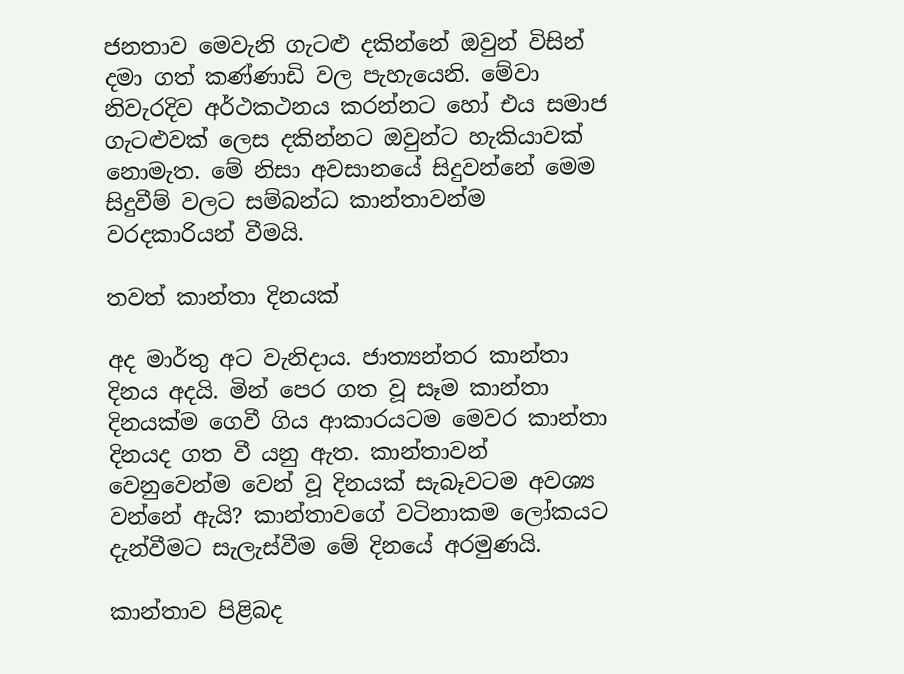ජනතාව මෙවැනි ගැටළු දකින්නේ ඔවුන් විසින් දමා ගත් කණ්ණාඩි වල පැහැයෙනි. මේවා නිවැරදිව අර්ථකථනය කරන්නට හෝ එය සමාජ ගැටළුවක් ලෙස දකින්නට ඔවුන්ට හැකියාවක් නොමැත. මේ නිසා අවසානයේ සිදුවන්නේ මෙම සිදුවීම් වලට සම්බන්ධ කාන්තාවන්ම වරදකාරියන් වීමයි.

තවත් කාන්තා දිනයක්

අද මාර්තු අට වැනිදාය. ජාත්‍යන්තර කාන්තා දිනය අදයි. මින් පෙර ගත වූ සෑම කාන්තා දිනයක්ම ගෙවී ගිය ආකාරයටම මෙවර කාන්තා දිනයද ගත වී යනු ඇත. කාන්තාවන් වෙනුවෙන්ම වෙන් වූ දිනයක් සැබෑවටම අවශ්‍ය වන්නේ ඇයි? කාන්තාවගේ වටිනාකම ලෝකයට දැන්වීමට සැලැස්වීම මේ දිනයේ අරමුණයි.

කාන්තාව පිළිබද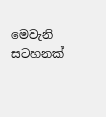මෙවැනි සටහනක්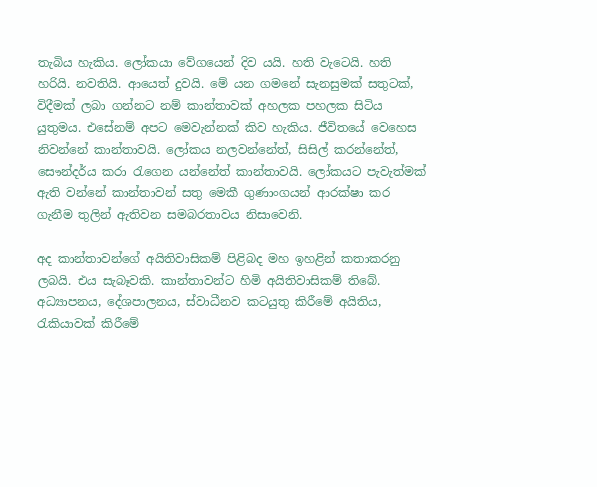තැබිය හැකිය. ලෝකයා වේගයෙන් දිව යයි. හති වැටෙයි. හති හරියි. නවතියි. ආයෙත් දුවයි. මේ යන ගමනේ සැනසුමක් සතුටක්, විදීමක් ලබා ගන්නට නම් කාන්තාවක් අහලක පහලක සිටිය යුතුමය. එසේනම් අපට මෙවැන්නක් කිව හැකිය. ජීවිතයේ වෙහෙස නිවන්නේ කාන්තාවයි. ලෝකය නලවන්නේත්, සිසිල් කරන්නේත්, සෞන්දර්ය කරා රැගෙන යන්නේත් කාන්තාවයි. ලෝකයට පැවැත්මක් ඇති වන්නේ කාන්තාවන් සතු මෙකී ගුණාංගයන් ආරක්ෂා කර ගැනීම තුලින් ඇතිවන සමබරතාවය නිසාවෙනි.

අද කාන්තාවන්ගේ අයිතිවාසිකම් පිළිබද මහ ඉහළින් කතාකරනු ලබයි. එය සැබෑවකි. කාන්තාවන්ට හිමි අයිතිවාසිකම් තිබේ. අධ්‍යාපනය, දේශපාලනය, ස්වාධීනව කටයුතු කිරීමේ අයිතිය, රැකියාවක් කිරීමේ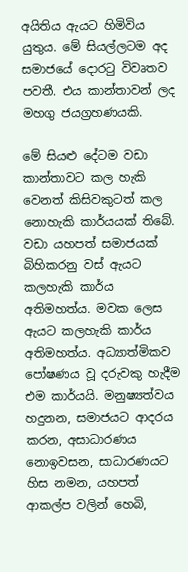අයිතිය ඇයට හිමිවිය යුතුය. මේ සියල්ලටම අද සමාජයේ දොරටු විවෘතව පවතී. එය කාන්තාවන්‍ ලද මහගු ජයග්‍රහණයකි.

මේ සියළු දේටම වඩා කාන්තාවට කල හැකි වෙනත් කිසිවකුටත් කල නොහැකි කාර්යයක් තිබේ. වඩා යහපත් සමාජයක් බිහිකරනු වස් ඇයට කලහැකි කාර්ය අතිමහත්ය. මවක ලෙස ඇයට කලහැකි කාර්ය අතිමහත්ය. අධ්‍යාත්මිකව පෝෂණය වූ දරුවකු හැදීම එම කාර්යයි. මනුෂ්‍යත්වය හදුනන, සමාජයට ආදරය කරන, අසාධාරණය නොඉවසන, සාධාරණයට හිස නමන, යහපත් ආකල්ප වලින් හෙබි,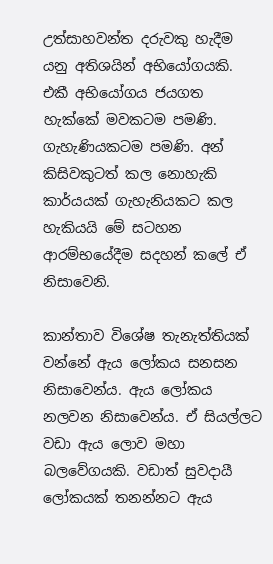උත්සාහවන්ත දරුවකු හැදීම යනු අතිශයින් අභියෝගයකි. එකී අභියෝගය ජයගත හැක්කේ මවකටම පමණි. ගැහැණියකටම පමණි. අන් කිසිවකුටත් කල නොහැකි කාර්යයක් ගැහැනියකට කල හැකියයි මේ සටහන ආරම්භයේදීම සදහන් කලේ ඒ නිසාවෙනි.

කාන්තාව විශේෂ තැනැත්තියක් වන්නේ ඇය ලෝකය සනසන නිසාවෙන්ය. ඇය ලෝකය නලවන නිසාවෙන්ය. ඒ සියල්ලට වඩා ඇය ලොව මහා බලවේගයකි. වඩාත් සුවදායී ලෝකයක් තනන්න‍ට ඇය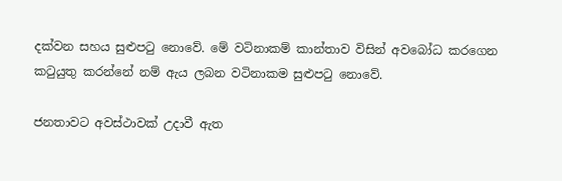දක්වන සහය සුළුපටු නොවේ. මේ වටිනාකම් කාන්තාව විසින් අවබෝධ කරගෙන කටුයුතු කරන්නේ නම් ඇය ලබන වටිනාකම සුළුපටු නොවේ.

ජනතාවට අවස්ථාවක් උදාවී ඇත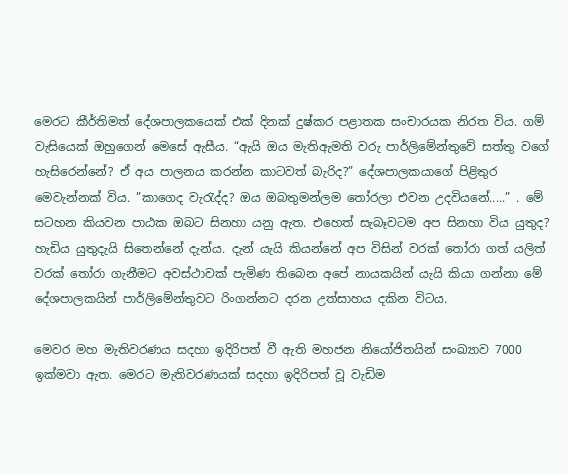මෙරට කීර්තිමත් දේශපාලකයෙක් එක් දිනක් දුෂ්කර පළාතක සංචාරයක නිරත විය. ගම් වැසියෙක් ඔහුගෙන් මෙසේ ඇසීය. “ඇයි ඔය මැතිඇමති වරු පාර්ලිමේන්තුවේ සත්තු වගේ හැසිරෙන්නේ? ඒ අය පාලනය කරන්න කාටවත් බැරිද?” දේශපාලකයාගේ පිළිතුර මෙවැන්‍නක් විය. ”කාගෙද වැරැද්ද? ඔය ඔබතුමන්ලම තෝරලා එවන උදවියනේ.....” . මේ සටහන කියවන පාඨක ඔබට සිනහා යනු ඇත. එහෙත් සැබෑවටම අප සිනහා විය යුතුද? හැඩිය යුතුදැයි සිතෙන්නේ දැන්ය. දැන් යැයි කියන්නේ අප විසින් වරක් තෝරා ගත් යලිත් වරක් තෝරා ගැනීමට අවස්ථාවක් පැමිණ තිබෙන අපේ නායකයින් යැයි කියා ගන්නා මේ දේශපාලකයින් පාර්ලිමේන්තුවට රිංගන්නට දරන උත්සාහය දකින විටය.

මෙවර මහ මැතිවරණය සදහා ඉදිරිපත් වී ඇති මහජන නියෝජිතයින් සංඛ්‍යාව 7000 ඉක්මවා ඇත. මෙරට මැතිවරණයක් සදහා ඉදිරිපත් වූ වැඩිම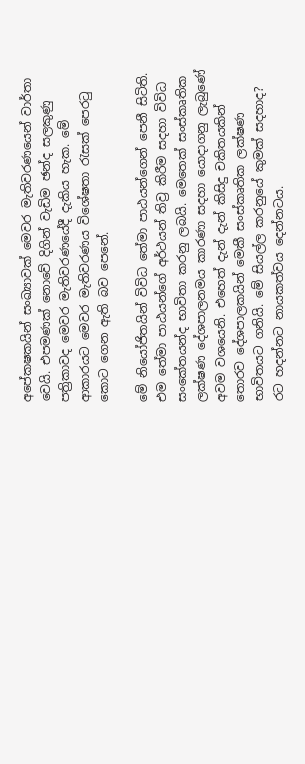අපේකෂකයින් සංඛ්‍යාවක් මෙවර මැතිවරණයෙන් වාර්තා වෙයි. එපමණක් නොවේ දිගින් වැඩිම ඡන්ද සලකුණු පත්‍රිකාවද මෙවර මැතිවරණයේදී දැකිය හැක. මේ ආකාරයට මෙවර මැතිවරණය විශේෂතා රැසක් පෙරටු කොට ගෙන ඇති බව පෙනේ.

මේ නියෝජිතයින් විවිධ තේමා පාඨයන්ගෙන් පෙනී සිටිති. එම තේමා පාඨයන්ගේ අර්ථයන් තිව්‍ර කිරීම සදහා විවිධ සංකේතයන්ද භාවිතා කරනු ලබයි. මෙතෙක් සංස්කෘතික ලක්ෂණ දේශපාලනමය කාරණා සදහා යොදාගනු ලැබුණේ අවම වශයෙනි. එහෙත් දැන් දැන් කිසිදු චකිතයකින් තොරව දේශපාලකයින් මෙකී සංස්කෘතික ලක්ෂණ භාවිතයට ගනියි. මේ සියල්ල කරනුයේ කුමක් සදහාද? රට හදන්නට නායකත්වය දෙන්නටය.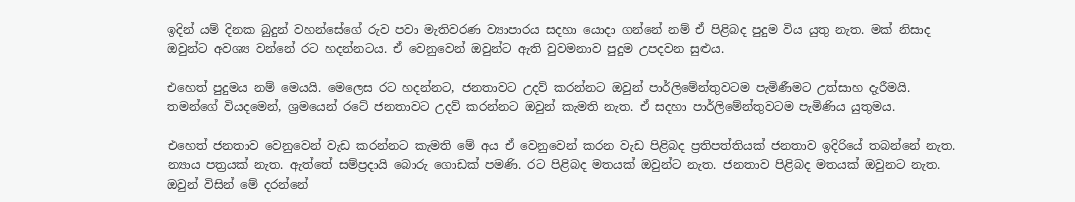ඉදින් යම් දිනක බුදුන් වහන්සේගේ රුව පවා මැතිවරණ ව්‍යාපාරය සදහා යොදා ගන්නේ නම් ඒ පිළිබද පුදුම විය යුතු නැත. මක් නිසාද ඔවුන්ට අවශ්‍ය වන්නේ රට හදන්නටය. ඒ වෙනුවෙන් ඔවුන්ට ඇති වුවමනාව පුදුම උපදවන සුළුය.

එහෙත් පුදුමය නම් මෙයයි. මෙලෙස රට හදන්නට, ජනතාවට උදව් කරන්නට ඔවුන් පාර්ලිමේන්තුවටම පැමිණීමට උත්සාහ දැරීමයි. තමන්ගේ වියදමෙන්, ශ්‍රමයෙන් රටේ ජනතාවට උදව් කරන්නට ඔවුන් කැමති නැත. ඒ සදහා පාර්ලිමේන්තුවටම පැමිණිය යුතුමය.

එහෙත් ජනතාව වෙනුවෙන් වැඩ කරන්නට කැමති මේ අය ඒ වෙනුවෙන් කරන වැඩ පිළිබද ප්‍රතිපත්තියක් ජනතාව ඉදිරියේ තබන්නේ නැත. න්‍යාය පත්‍රයක් නැත. ඇත්තේ සම්ප්‍රදායි බොරු ගොඩක් පමණි. රට පිළිබද මතයක් ඔවුන්ට නැත. ජනතාව පිළිබද මතයක් ඔවුනට නැත. ඔවුන් විසින් මේ දරන්නේ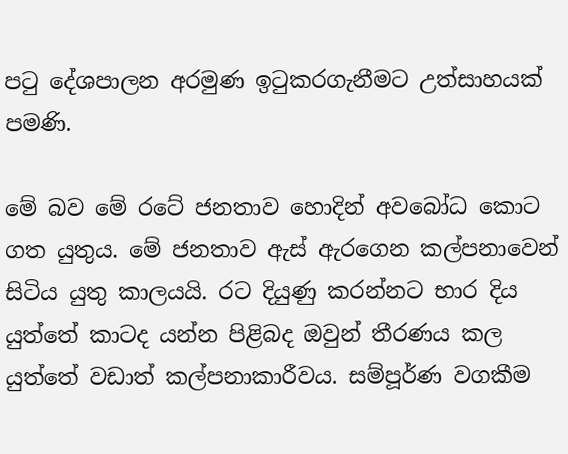පටු දේශපාලන අරමුණ ඉටුකරගැනීමට උත්සාහයක් පමණි.

මේ බව මේ රටේ ජනතාව හොදින් අවබෝධ කොට ගත යුතුය. මේ ජනතාව ඇස් ඇරගෙන කල්පනාවෙන් සිටිය යුතු කාලයයි. රට දියුණු කරන්නට භාර දිය යුත්තේ කාටද යන්න පිළිබද ඔවුන් තීරණය කල යුත්තේ වඩාත් කල්පනාකාරීවය. සම්පූර්ණ වගකීම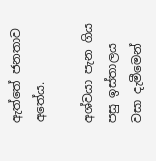ඇත්තේ ජනතාව අතේය.

අශ්වයා පැන ගිය පසු ඉස්තාලය වසා දැමීමෙන්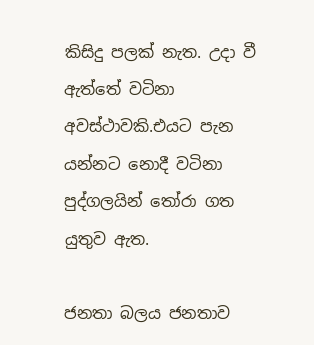කිසිදු පලක් නැත. උදා වී ඇත්තේ වටිනා අවස්ථාවකි.එයට පැන යන්නට නොදී වටිනා පුද්ගලයින් තෝරා ගත යුතුව ඇත.

ජනතා බලය ජනතාව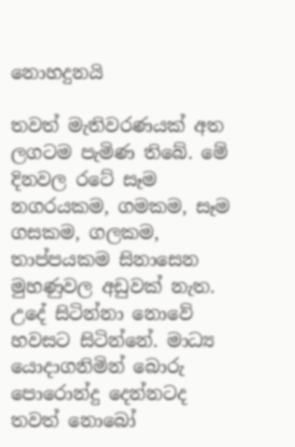නොහදුනයි

තවත් මැතිවරණයක් අත ලගටම පැමිණ තිබේ. මේ දිනවල රටේ සෑම නගරයකම, ගමකම, සෑම ගසකම, ගලකම, තාප්පයකම සිනාසෙන මුහණුවල අඩුවක් නැත. උදේ සිටින්නා නොවේ හවසට සිටින්නේ. මාධ්‍ය යොදාගනිමින් බොරු පොරොන්දු දෙන්නටද තවත් නොබෝ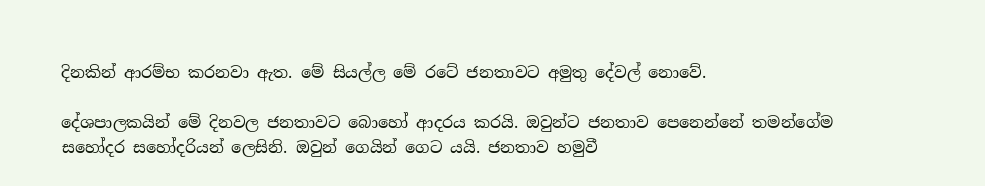දිනකින් ආරම්භ කරනවා ඇත. මේ සියල්ල මේ රටේ ජනතාවට අමුතු දේවල් නොවේ.

දේශපාලකයින් මේ දිනවල ජනතාවට බොහෝ ආදරය කරයි. ඔවුන්ට ජනතාව පෙනෙන්නේ තමන්ගේම සහෝදර සහෝදරියන් ලෙසිනි. ඔවුන් ගෙයින් ගෙට යයි. ජනතාව හමුවී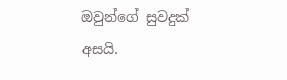ඔවුන්ගේ සුවදුක් අසයි.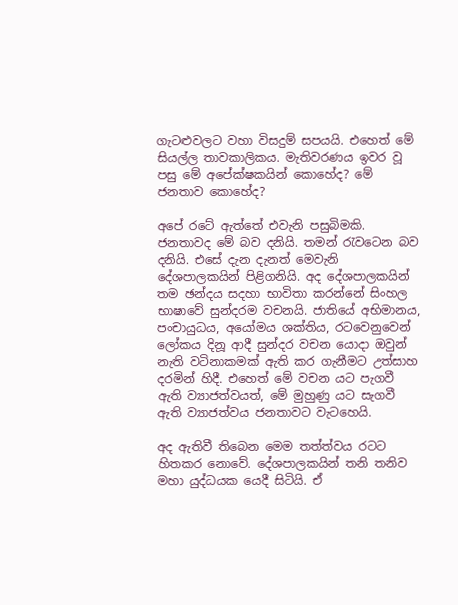ගැටළුවලට වහා විසදුම් සපයයි. එහෙත් මේ සියල්ල තාවකාලිකය. මැතිවරණය ඉවර වූ පසු මේ අපේක්ෂකයින් කොහේද? මේ ජනතාව කොහේද?

අපේ රටේ ඇත්තේ එවැනි පසුබිමකි. ජනතාවද මේ බව දනියි. තමන් රැවටෙන බව දනියි. එසේ දැන දැනත් මෙවැනි දේශපාලකයින් පිළිගනියි. අද දේශපාලකයින් තම ඡන්දය සදහා භාවිතා කරන්නේ සිංහල භාෂාවේ සුන්දරම වචනයි. ජාතියේ අභිමානය, පංචායුධය, අයෝමය ශක්තිය, රටවෙනුවෙන් ලෝකය දිනූ ආදී සුන්දර වචන යොදා ඔවුන් නැති වටිනාකමක් ඇති කර ගැනීමට උත්සාහ දරමින් හිදී. එහෙත් මේ වචන යට පැගවී ඇති ව්‍යාජත්වයත්, මේ මුහුණු යට සැගවී ඇති ව්‍යාජත්වය ජනතාවට වැටහෙයි.

අද ඇතිවී තිබෙන මෙම තත්ත්වය රටට හිතකර නොවේ. දේශපාලකයින් තනි තනිව මහා යුද්ධයක යෙදී සිටියි. ඒ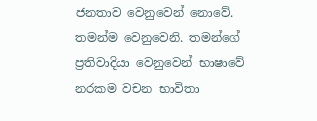ජනතාව වෙනුවෙන් නොවේ. තමන්ම වෙනුවෙනි. තමන්ගේ ප්‍රතිවාදියා වෙනුවෙන් භාෂාවේ නරකම වචන භාවිතා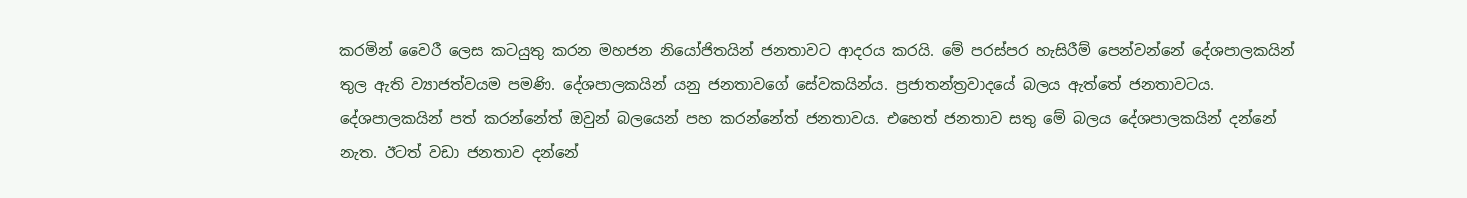කරමින් වෛරී ලෙස කටයුතු කරන මහජන නියෝජිතයින් ජනතාවට ආදරය කරයි. මේ පරස්පර හැසිරීම් පෙන්වන්නේ දේශපාලකයින් තුල ඇති ව්‍යාජත්වයම පමණි. දේශපාලකයින් යනු ජනතාවගේ සේවකයින්ය. ප්‍රජාතන්ත්‍රවාදයේ බලය ඇත්තේ ජනතාවටය. දේශපාලකයින් පත් කරන්නේත් ඔවුන් බලයෙන් පහ කරන්නේත් ජනතාවය. එහෙත් ජනතාව සතු මේ බලය දේශපාලකයින් දන්නේ නැත. ඊටත් වඩා ජනතාව දන්නේ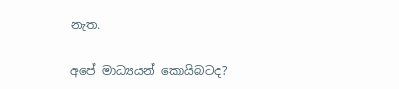නැත.

අපේ මාධ්‍යයන් කොයිබටද?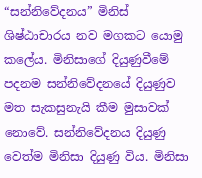“සන්නිවේදනය” මිනිස් ශිෂ්ඨාචාරය නව මගකට යොමු කලේය. මිනිසාගේ දියුණුවීමේ පදනම සන්නිවේදනයේ දියුණුව මත සැකසුනැයි කීම මුසාවක් නොවේ. සන්නිවේදනය දියුණු වෙත්ම මිනිසා දියුණු විය. මිනිසා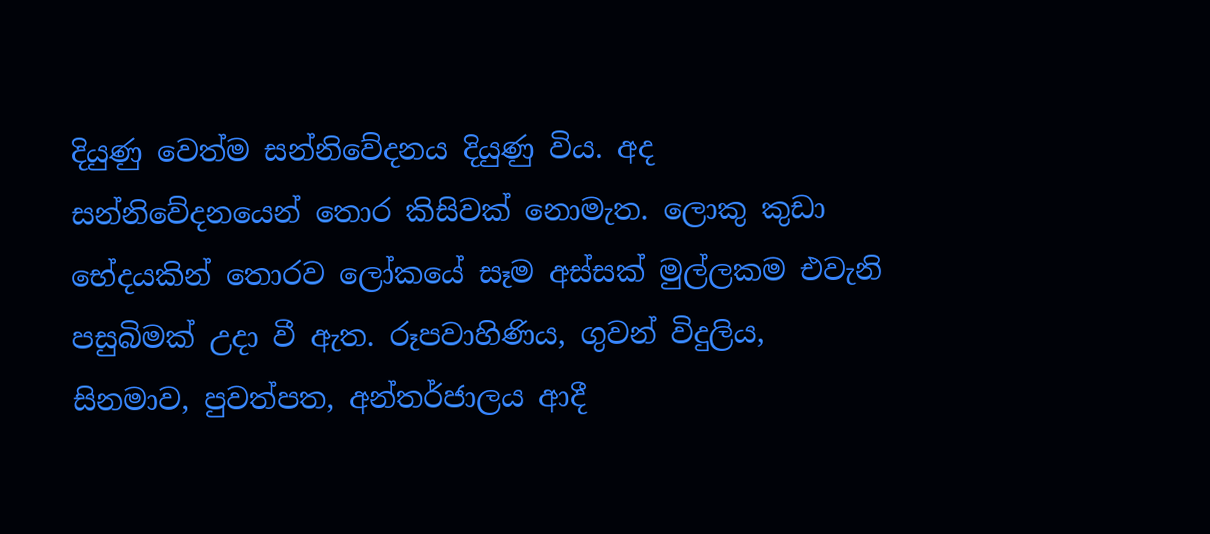දියුණු වෙත්ම සන්නිවේදනය දියුණු විය. අද සන්නිවේදනයෙන් තොර කිසිවක් නොමැත. ලොකු කුඩා භේදයකින් තොරව ලෝකයේ සෑම අස්සක් මුල්ලකම එවැනි පසුබිමක් උදා වී ඇත. රූපවාහිණිය, ගුවන් විදුලිය, සිනමාව, පුවත්පත, අන්තර්ජාලය ආදී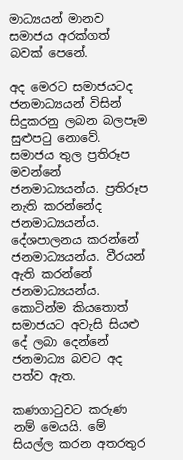මාධ්‍යයන් මානව සමාජය අරක්ගත් බවක් පෙනේ.

අද මෙරට සමාජයටද ජනමාධ්‍යයන් විසින් සිදුකරනු ලබන බලපෑම සුළුපටු නොවේ. සමාජය තුල ප්‍රතිරූප මවන්නේ ජනමාධ්‍යයන්ය. ප්‍රතිරූප නැති කරන්නේද ජනමාධ්‍යයන්ය. දේශපාලනය කරන්නේ ජනමාධ්‍යයන්ය. වීරයන් ඇති ‍කරන්නේ ජනමාධ්‍යයන්ය. කොටින්ම කියතොත් සමාජයට අවැසි සියළු දේ ලබා දෙන්නේ ජනමාධ්‍ය බවට අද පත්ව ඇත.

කණගාටුවට කරුණ නම් මෙයයි. මේ සියල්ල කරන අතරතුර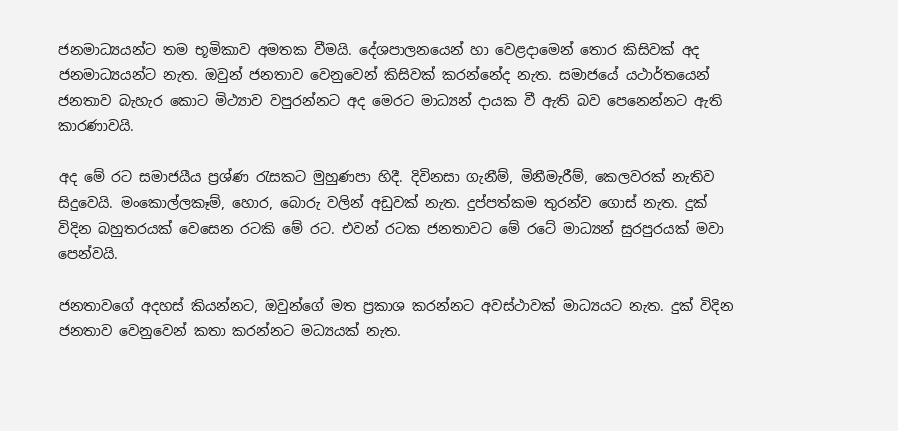ජනමාධ්‍යයන්ට තම භූමිකාව අමතක වීමයි. දේශපාලනයෙන් හා වෙළදාමෙන් තොර කිසිවක් අද ජනමාධ්‍යයන්ට නැත. ඔවුන් ජනතාව වෙනුවෙන් කිසිවක් කරන්නේද නැත. සමාජයේ යථාර්තයෙන් ජනතාව බැහැර කොට මිථ්‍යාව වපුරන්නට අද මෙරට මාධ්‍යන් දායක වී ඇති බව පෙනෙන්නට ඇති කාරණාවයි.

අද මේ ර‍ට සමාජයීය ප්‍රශ්ණ රැසකට මුහුණපා හිදී. දිවිනසා ගැනීම්, මිනීමැරීම්, කෙලවරක් නැතිව සිදුවෙයි. මංකොල්ලකෑම්, හොර, බොරු වලින් අඩුවක් නැත. දුප්පත්කම තුරන්ව ගොස් නැත. දුක් විදින බහුතරයක් වෙසෙන රටකි මේ රට. එවන් රටක ජනතාවට මේ රටේ මාධ්‍යන් සුරපුරයක් මවා පෙන්වයි.

ජනතාවගේ අදහස් කියන්නට, ඔවුන්ගේ මත ප්‍රකාශ කරන්නට අවස්ථාවක් මාධ්‍යයට නැත. දුක් විදින ජනතාව වෙනුවෙන් කතා කරන්නට මධ්‍යයක් නැත.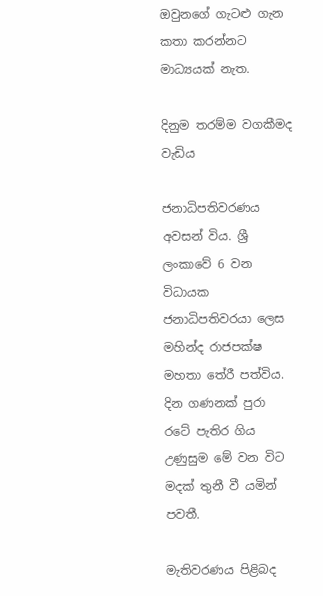ඔවුනගේ ගැටළු ගැන කතා කරන්නට මාධ්‍යයක් නැත.

දිනුම තරම්ම වගකීමද වැඩිය

ජනාධිපතිවරණය අවසන් විය. ශ්‍රී ලංකාවේ 6 වන විධායක ජනාධිපතිවරයා ලෙස මහින්ද රාජපක්ෂ මහතා තේරී පත්විය. දින ගණනක් පුරා රටේ පැතිර ගිය උණුසුම මේ වන විට මදක් තුනී වී යමින් පවතී.

මැතිවරණය පිළිබද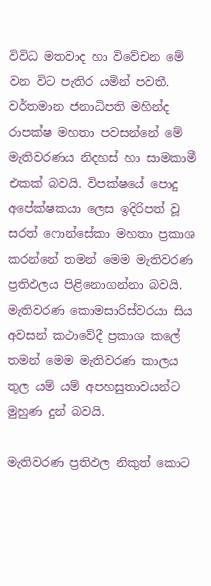විවිධ මතවාද හා විවේචන මේ වන විට පැතිර යමින් පවතී. වර්තමාන ජනාධිපති මහින්ද රාපක්ෂ මහතා පවසන්නේ මේ මැතිවරණය නිදහස් හා සාමකාමී එකක් බවයි. විපක්ෂයේ පොදු අපේක්ෂකයා ලෙස ඉදිරිපත් වූ සරත් ෆොන්සේකා මහතා ප්‍රකාශ කරන්නේ තමන් මෙම මැතිවරණ ප්‍රතිඵලය පිළිනොගන්නා බවයි. මැතිවරණ කොමසාරිස්වරයා සිය අවසන් කථාවේදී ප්‍රකාශ කලේ තමන් මෙම මැතිවරණ කාලය තුල යම් යම් අපහසුතාවයන්ට මුහුණ දුන් බවයි.

මැතිවරණ ප්‍රතිඵල නිකුත් කොට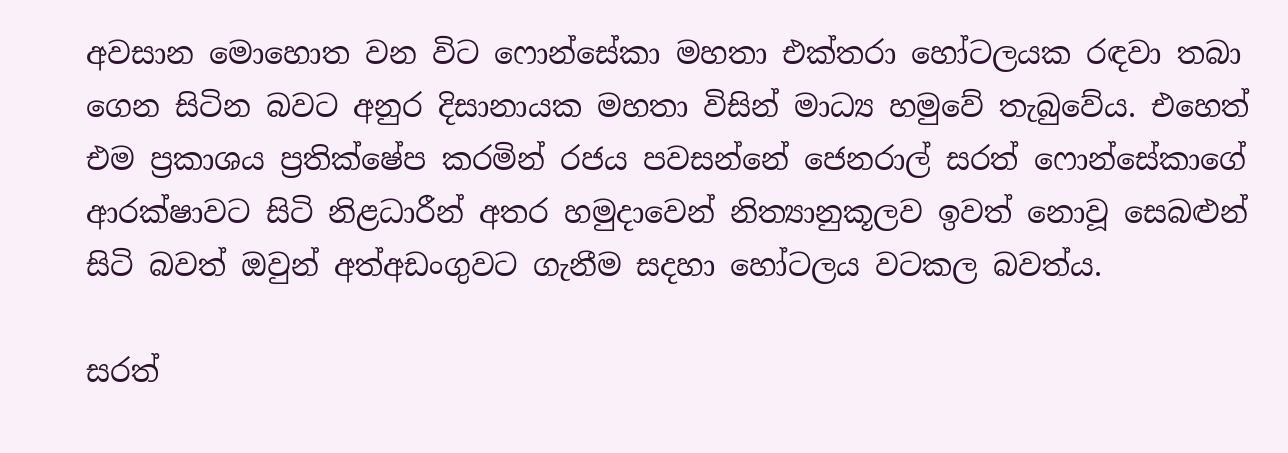අවසාන මොහොත වන විට ෆොන්සේකා මහතා එක්තරා හෝටලයක රඳවා තබා ගෙන සිටින බවට අනුර දිසානායක මහතා විසින් මාධ්‍ය හමුවේ තැබුවේය. එහෙත් එම ප්‍රකාශය ප්‍රතික්ෂේප කරමින් රජය පවසන්නේ ජෙනරාල් සරත් ෆොන්සේකාගේ ආරක්ෂාවට සිටි නිළධාරීන් අතර හමුදාවෙන් නිත්‍යානුකූලව ඉවත් නොවූ සෙබළුන් සිටි බවත් ඔවුන් අත්අඩංගුවට ගැනීම සදහා හෝටලය වටකල බවත්ය.

සරත්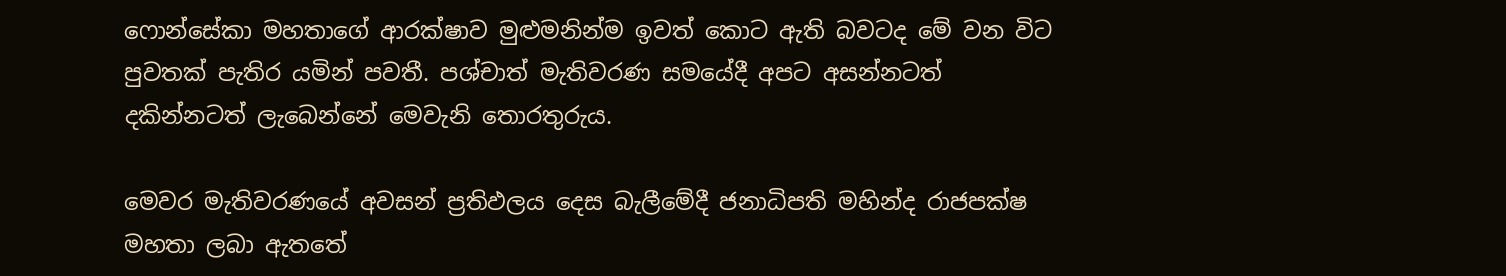ෆොන්සේකා මහතාගේ ආරක්ෂාව මුළුමනින්ම ඉවත් කොට ඇති බවටද මේ වන විට පුවතක් පැතිර යමින් පවතී. පශ්චාත් මැතිවරණ සමයේදී අපට අසන්නටත් දකින්නටත් ලැබෙන්නේ මෙවැනි තොරතුරුය.

මෙවර මැතිවරණයේ අවසන් ප්‍රතිඵලය දෙස බැලීමේදී ජනාධිපති මහින්ද රාජපක්ෂ මහතා ලබා ඇතතේ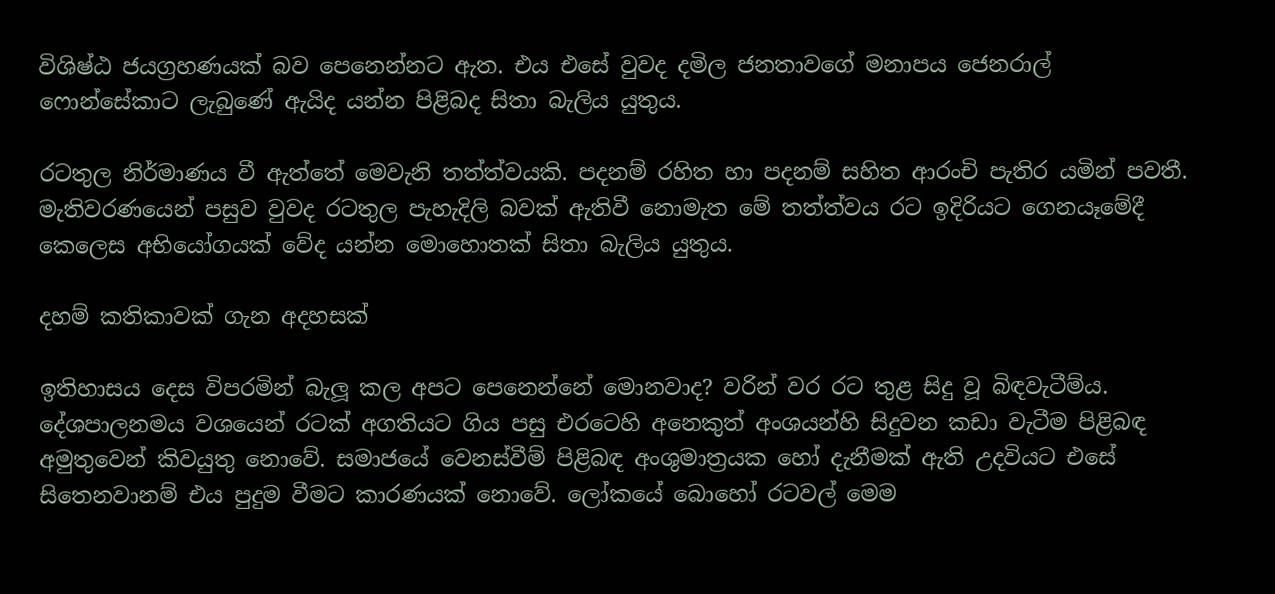විශිෂ්ඨ ජයග්‍රහණයක් බව පෙනෙන්නට ඇත. එය එසේ වුවද දමිල ජනතාවගේ මනාපය ජෙනරාල් ෆොන්සේකාට ලැබුණේ ඇයිද යන්න පිළිබද සිතා බැලිය යුතුය.

රටතුල නිර්මාණය වී ඇත්තේ මෙවැනි තත්ත්වයකි. පදනම් රහිත හා පදනම් සහිත ආරංචි පැතිර යමින් පවතී. මැතිවරණයෙන් පසුව වුවද රටතුල පැහැදිලි බවක් ඇතිවී නොමැත මේ තත්ත්වය රට ඉදිරියට ගෙනයෑමේදී කෙලෙස අභියෝගයක් වේද යන්න මොහොතක් සිතා බැලිය යුතුය.

දහම් කතිකාවක් ගැන අදහසක්

ඉතිහාසය දෙස විපරමින් බැලූ කල අපට පෙනෙන්නේ මොනවාද? වරින් වර රට තුළ සිදු වූ බිඳවැටීම්ය. දේශපාලනමය වශයෙන් රටක් අගතියට ගිය පසු එරටෙහි අනෙකුත් අංශයන්හි සිදුවන කඩා වැටීම පිළිබඳ අමුතුවෙන් කිවයුතු නොවේ. සමාජයේ වෙනස්වීම් පිළිබඳ අංශුමාත්‍රයක හෝ දැනීමක් ඇති උදවියට එසේ සිතෙනවානම් එය පුදුම වීමට කාරණයක් නොවේ. ලෝකයේ බොහෝ රටවල් මෙම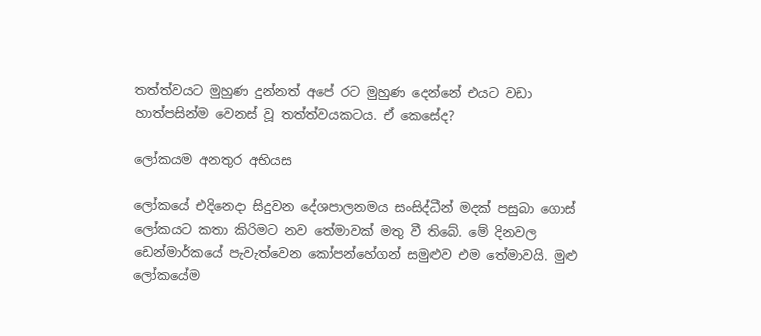තත්ත්වයට මුහුණ දුන්නත් අපේ රට මුහුණ දෙන්නේ එයට වඩා හාත්පසින්ම වෙනස් වූ තත්ත්වයකටය. ඒ කෙසේද?

ලෝකයම අනතුර අභියස

ලෝකයේ එදිනෙදා සිදුවන දේශපාලනමය සංසිද්ධීන් මදක් පසුබා ගොස් ලෝකයට කතා කිරිමට නව තේමාවක් මතු වී තිබේ. මේ දිනවල ඩෙන්මාර්කයේ පැවැත්වෙන කෝපන්හේගන් සමුළුව එම තේමාවයි. මුළු ලෝකයේම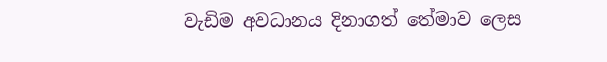වැඩිම අවධානය දිනාගත් තේමාව ලෙස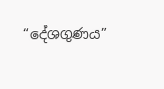“දේශගුණය”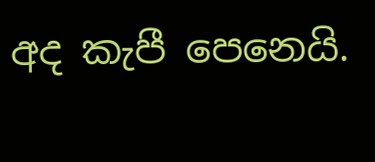අද කැපී පෙනෙයි.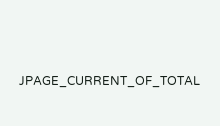JPAGE_CURRENT_OF_TOTAL